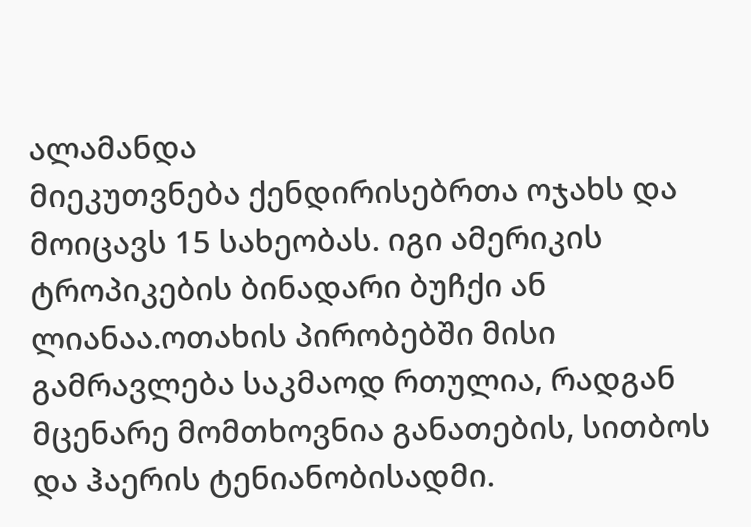ალამანდა
მიეკუთვნება ქენდირისებრთა ოჯახს და მოიცავს 15 სახეობას. იგი ამერიკის ტროპიკების ბინადარი ბუჩქი ან ლიანაა.ოთახის პირობებში მისი გამრავლება საკმაოდ რთულია, რადგან მცენარე მომთხოვნია განათების, სითბოს და ჰაერის ტენიანობისადმი.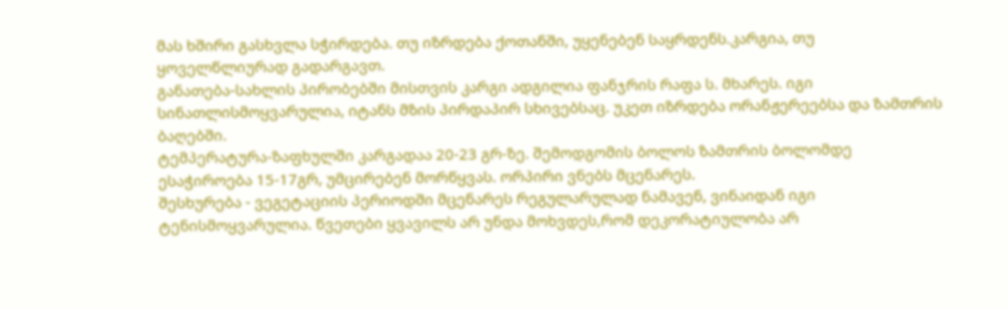მას ხშირი გასხვლა სჭირდება. თუ იზრდება ქოთანში, უყენებენ საყრდენს.კარგია, თუ ყოველწლიურად გადარგავთ.
განათება-სახლის პირობებში მისთვის კარგი ადგილია ფანჯრის რაფა ს. მხარეს. იგი სინათლისმოყვარულია, იტანს მზის პირდაპირ სხივებსაც. უკეთ იზრდება ორანჟერეებსა და ზამთრის ბაღებში.
ტემპერატურა-ზაფხულში კარგადაა 20-23 გრ-ზე. შემოდგომის ბოლოს ზამთრის ბოლომდე ესაჭიროება 15-17გრ, უმცირებენ მორწყვას. ორპირი ვნებს მცენარეს.
შესხურება - ვეგეტაციის პერიოდში მცენარეს რეგულარულად ნამავენ, ვინაიდან იგი ტენისმოყვარულია. წვეთები ყვავილს არ უნდა მოხვდეს,რომ დეკორატიულობა არ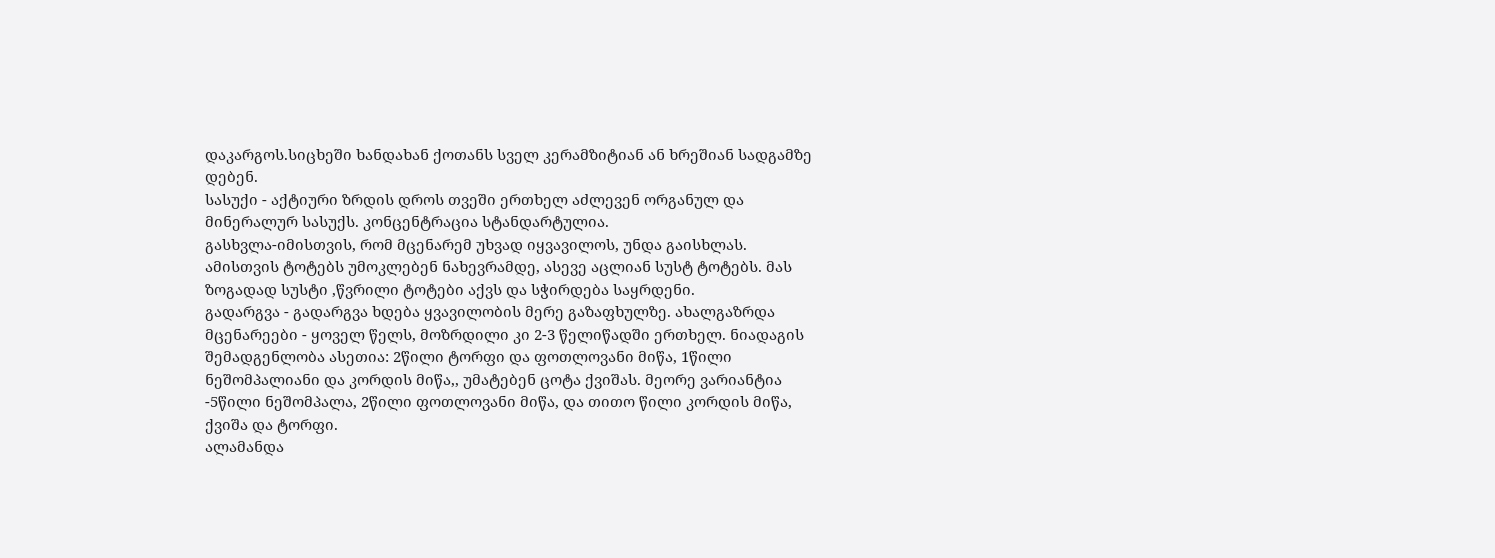დაკარგოს.სიცხეში ხანდახან ქოთანს სველ კერამზიტიან ან ხრეშიან სადგამზე დებენ.
სასუქი - აქტიური ზრდის დროს თვეში ერთხელ აძლევენ ორგანულ და მინერალურ სასუქს. კონცენტრაცია სტანდარტულია.
გასხვლა-იმისთვის, რომ მცენარემ უხვად იყვავილოს, უნდა გაისხლას. ამისთვის ტოტებს უმოკლებენ ნახევრამდე, ასევე აცლიან სუსტ ტოტებს. მას ზოგადად სუსტი ,წვრილი ტოტები აქვს და სჭირდება საყრდენი.
გადარგვა - გადარგვა ხდება ყვავილობის მერე გაზაფხულზე. ახალგაზრდა მცენარეები - ყოველ წელს, მოზრდილი კი 2-3 წელიწადში ერთხელ. ნიადაგის შემადგენლობა ასეთია: 2წილი ტორფი და ფოთლოვანი მიწა, 1წილი ნეშომპალიანი და კორდის მიწა,, უმატებენ ცოტა ქვიშას. მეორე ვარიანტია -5წილი ნეშომპალა, 2წილი ფოთლოვანი მიწა, და თითო წილი კორდის მიწა, ქვიშა და ტორფი.
ალამანდა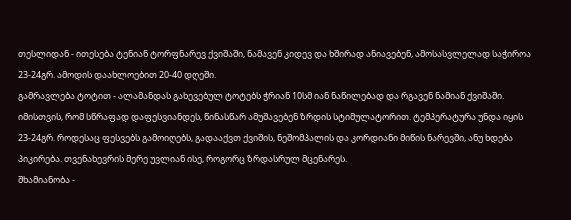თესლიდან - ითესება ტენიან ტორფნარევ ქვიშაში, ნამავენ კიდევ და ხშირად ანიავებენ, ამოსასვლელად საჭიროა 23-24გრ. ამოდის დაახლოებით 20-40 დღეში.
გამრავლება ტოტით - ალამანდას გახევებულ ტოტებს ჭრიან 10სმ იან ნაწილებად და რგავენ ნამიან ქვიშაში. იმისთვის, რომ სწრაფად დაფესვიანდეს, წინასწარ ამუშავებენ ზრდის სტიმულატორით. ტემპერატურა უნდა იყის 23-24გრ. როდესაც ფესვებს გამოიღებს, გადააქვთ ქვიშის, ნეშომპალის და კორდიანი მიწის ნარევში, ანუ ხდება პიკირება. თვენახევრის მერე უვლიან ისე, როგორც ზრდასრულ მცენარეს.
შხამიანობა -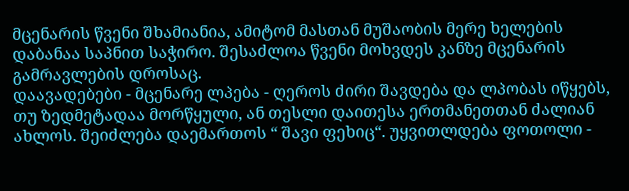მცენარის წვენი შხამიანია, ამიტომ მასთან მუშაობის მერე ხელების დაბანაა საპნით საჭირო. შესაძლოა წვენი მოხვდეს კანზე მცენარის გამრავლების დროსაც.
დაავადებები - მცენარე ლპება - ღეროს ძირი შავდება და ლპობას იწყებს, თუ ზედმეტადაა მორწყული, ან თესლი დაითესა ერთმანეთთან ძალიან ახლოს. შეიძლება დაემართოს “ შავი ფეხიც“. უყვითლდება ფოთოლი -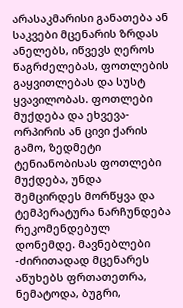არასაკმარისი განათება ან საკვები მცენარის ზრდას ანელებს, იწვევს ღეროს წაგრძელებას, ფოთლების გაყვითლებას და სუსტ ყვავილობას. ფოთლები მუქდება და ეხვევა-ორპირის ან ცივი ქარის გამო, ზედმეტი ტენიანობისას ფოთლები მუქდება, უნდა შემცირდეს მორწყვა და ტემპერატურა ნარჩუნდება რეკომენდებულ დონემდე. მავნებლები -ძირითადად მცენარეს აწუხებს ფრთათეთრა, ნემატოდა, ბუგრი,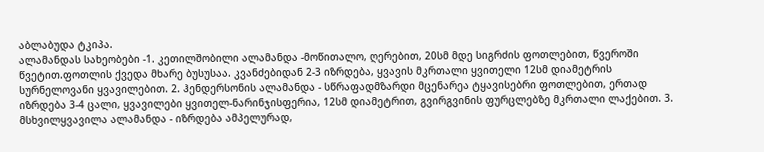აბლაბუდა ტკიპა.
ალამანდას სახეობები -1. კეთილშობილი ალამანდა -მოწითალო, ღერებით, 20სმ მდე სიგრძის ფოთლებით, წვეროში წვეტით.ფოთლის ქვედა მხარე ბუსუსაა. კვანძებიდან 2-3 იზრდება, ყვავის მკრთალი ყვითელი 12სმ დიამეტრის სურნელოვანი ყვავილებით. 2. ჰენდერსონის ალამანდა - სწრაფადმზარდი მცენარეა ტყავისებრი ფოთლებით, ერთად იზრდება 3-4 ცალი, ყვავილები ყვითელ-ნარინჯისფერია, 12სმ დიამეტრით, გვირგვინის ფურცლებზე მკრთალი ლაქებით. 3. მსხვილყვავილა ალამანდა - იზრდება ამპელურად,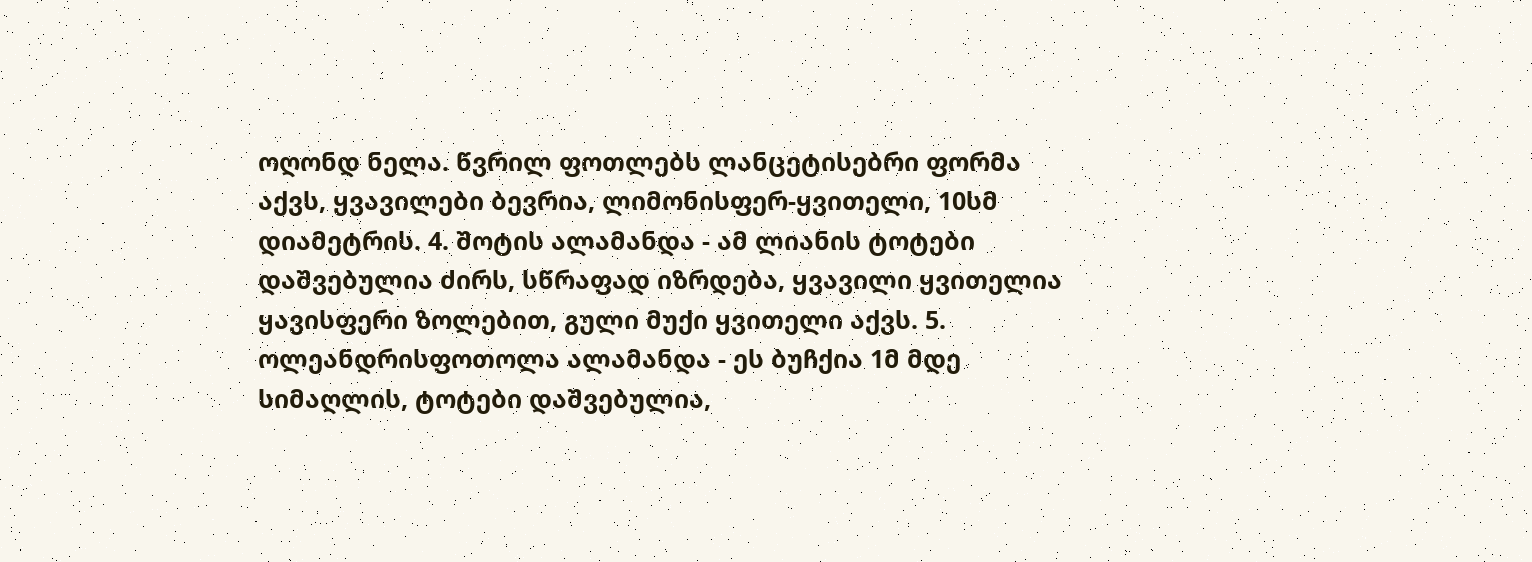ოღონდ ნელა. წვრილ ფოთლებს ლანცეტისებრი ფორმა აქვს, ყვავილები ბევრია, ლიმონისფერ-ყვითელი, 10სმ დიამეტრის. 4. შოტის ალამანდა - ამ ლიანის ტოტები დაშვებულია ძირს, სწრაფად იზრდება, ყვავილი ყვითელია ყავისფერი ზოლებით, გული მუქი ყვითელი აქვს. 5. ოლეანდრისფოთოლა ალამანდა - ეს ბუჩქია 1მ მდე სიმაღლის, ტოტები დაშვებულია,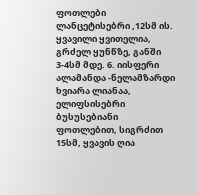ფოთლები ლანცეტისებრი ,12სმ ის. ყვავილი ყვითელია, გრძელ ყუნწზე, განში 3-4სმ მდე. 6. იისფერი ალამანდა -ნელამზარდი ხვიარა ლიანაა, ელიფსისებრი ბუსუსებიანი ფოთლებით, სიგრძით 15სმ, ყვავის ღია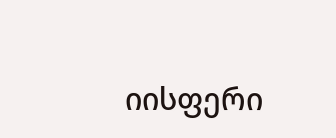იისფერი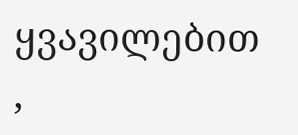ყვავილებით ,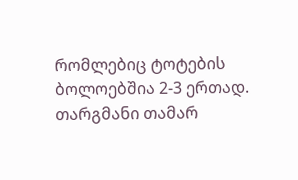რომლებიც ტოტების ბოლოებშია 2-3 ერთად.
თარგმანი თამარ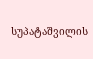სუპატაშვილის